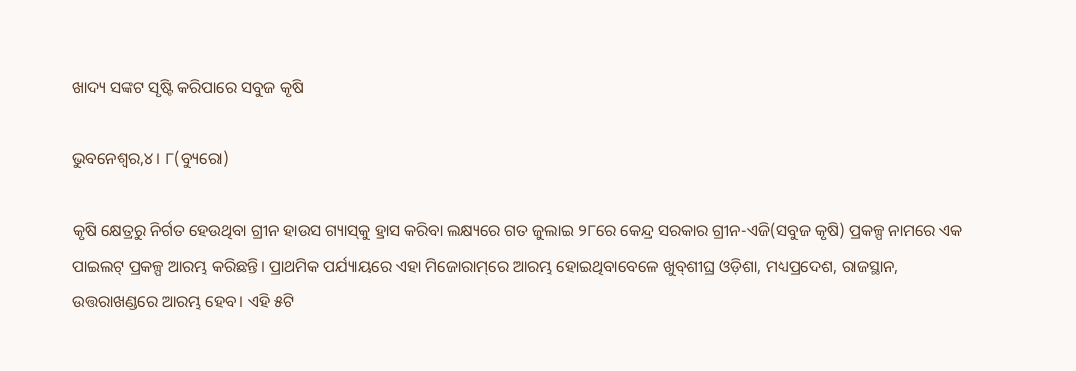ଖାଦ୍ୟ ସଙ୍କଟ ସୃଷ୍ଟି କରିପାରେ ସବୁଜ କୃଷି

ଭୁବନେଶ୍ୱର,୪। ୮(ବ୍ୟୁରୋ)

କୃଷି କ୍ଷେତ୍ରରୁ ନିର୍ଗତ ହେଉଥିବା ଗ୍ରୀନ ହାଉସ ଗ୍ୟାସ୍‌କୁ ହ୍ରାସ କରିବା ଲକ୍ଷ୍ୟରେ ଗତ ଜୁଲାଇ ୨୮ରେ କେନ୍ଦ୍ର ସରକାର ଗ୍ରୀନ-ଏଜି(ସବୁଜ କୃଷି) ପ୍ରକଳ୍ପ ନାମରେ ଏକ ପାଇଲଟ୍‌ ପ୍ରକଳ୍ପ ଆରମ୍ଭ କରିଛନ୍ତି। ପ୍ରାଥମିକ ପର୍ଯ୍ୟାୟରେ ଏହା ମିଜୋରାମ୍‌ରେ ଆରମ୍ଭ ହୋଇଥିବାବେଳେ ଖୁବ୍‌ଶୀଘ୍ର ଓଡ଼ିଶା, ମଧ୍ୟପ୍ରଦେଶ, ରାଜସ୍ଥାନ, ଉତ୍ତରାଖଣ୍ଡରେ ଆରମ୍ଭ ହେବ। ଏହି ୫ଟି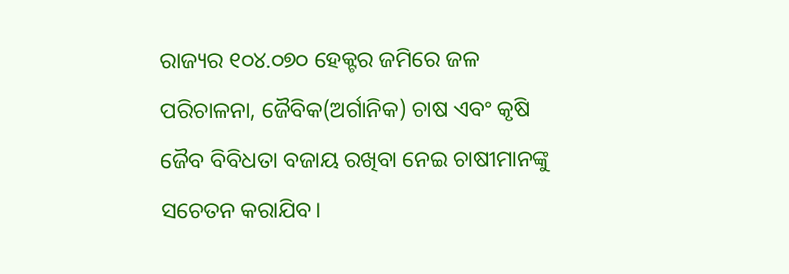ରାଜ୍ୟର ୧୦୪.୦୭୦ ହେକ୍ଟର ଜମିରେ ଜଳ ପରିଚାଳନା, ଜୈବିକ(ଅର୍ଗାନିକ) ଚାଷ ଏବଂ କୃଷି ଜୈବ ବିବିଧତା ବଜାୟ ରଖିବା ନେଇ ଚାଷୀମାନଙ୍କୁ ସଚେତନ କରାଯିବ।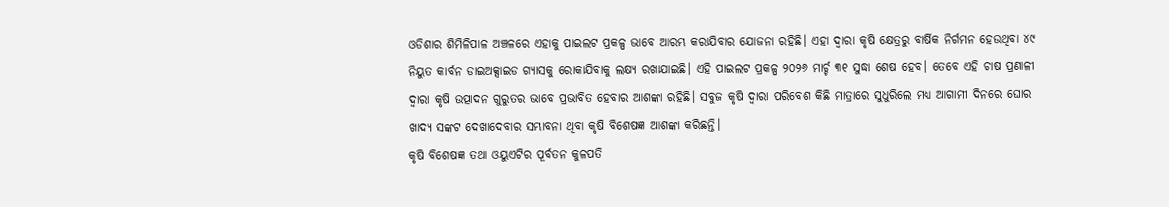ଓଡିଶାର ଶିମିଳିପାଳ ଅଞ୍ଚଳରେ ଏହାକୁ ପାଇଲଟ ପ୍ରକଳ୍ପ ଭାବେ ଆରମ୍ଭ କରାଯିବାର ଯୋଜନା ରହିଛି। ଏହା ଦ୍ୱାରା କୃଷି କ୍ଷେତ୍ରରୁ ବାର୍ଷିକ ନିର୍ଗମନ ହେଉଥିବା ୪୯ ନିୟୁତ କାର୍ବନ ଡାଇଅକ୍ସାଇଡ ଗ୍ୟାସକୁ ରୋକାଯିବାକୁ ଲକ୍ଷ୍ୟ ରଖାଯାଇଛି। ଏହି ପାଇଲଟ ପ୍ରକଳ୍ପ ୨୦୨୬ ମାର୍ଚ୍ଚ ୩୧ ସୁଦ୍ଧା ଶେଷ ହେବ। ତେବେ ଏହି ଚାଷ ପ୍ରଣାଳୀ ଦ୍ୱାରା କୃଷି ଉତ୍ପାଦନ ଗୁରୁତର ଭାବେ ପ୍ରଭାବିତ ହେବାର ଆଶଙ୍କା ରହିଛି। ସବୁଜ କୃଷି ଦ୍ୱାରା ପରିବେଶ କିଛି ମାତ୍ରାରେ ସୁଧୁରିଲେ ମଧ୍ୟ ଆଗାମୀ ଦିନରେ ଘୋର ଖାଦ୍ୟ ସଙ୍କଟ ଦେଖାଦେବାର ସମ୍ଭାବନା ଥିବା କୃଷି ବିଶେଷଜ୍ଞ ଆଶଙ୍କା କରିଛନ୍ତି।
କୃଷି ବିଶେଷଜ୍ଞ ତଥା ଓୟୁଏଟିର ପୂର୍ବତନ କୁଳପତି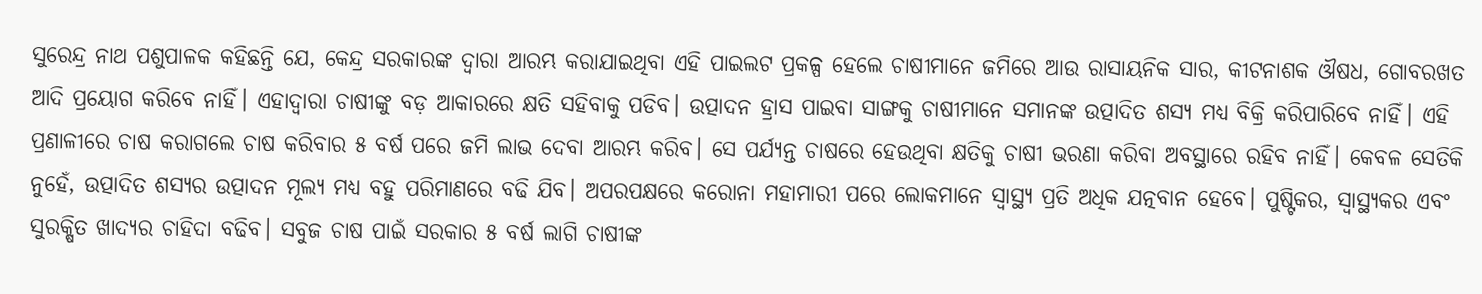ସୁରେନ୍ଦ୍ର ନାଥ ପଶୁପାଳକ କହିଛନ୍ତି ଯେ, କେନ୍ଦ୍ର ସରକାରଙ୍କ ଦ୍ୱାରା ଆରମ୍ଭ କରାଯାଇଥିବା ଏହି ପାଇଲଟ ପ୍ରକଳ୍ପ ହେଲେ ଚାଷୀମାନେ ଜମିରେ ଆଉ ରାସାୟନିକ ସାର, କୀଟନାଶକ ଔଷଧ, ଗୋବରଖତ ଆଦି ପ୍ରୟୋଗ କରିବେ ନାହିଁ। ଏହାଦ୍ୱାରା ଚାଷୀଙ୍କୁ ବଡ଼ ଆକାରରେ କ୍ଷତି ସହିବାକୁ ପଡିବ। ଉତ୍ପାଦନ ହ୍ରାସ ପାଇବା ସାଙ୍ଗକୁ ଚାଷୀମାନେ ସମାନଙ୍କ ଉତ୍ପାଦିତ ଶସ୍ୟ ମଧ୍ୟ ବିକ୍ରି କରିପାରିବେ ନାହିଁ। ଏହି ପ୍ରଣାଳୀରେ ଚାଷ କରାଗଲେ ଚାଷ କରିବାର ୫ ବର୍ଷ ପରେ ଜମି ଲାଭ ଦେବା ଆରମ୍ଭ କରିବ। ସେ ପର୍ଯ୍ୟନ୍ତ ଚାଷରେ ହେଉଥିବା କ୍ଷତିକୁ ଚାଷୀ ଭରଣା କରିବା ଅବସ୍ଥାରେ ରହିବ ନାହିଁ। କେବଳ ସେତିକି ନୁହେଁ, ଉତ୍ପାଦିତ ଶସ୍ୟର ଉତ୍ପାଦନ ମୂଲ୍ୟ ମଧ୍ୟ ବହୁ ପରିମାଣରେ ବଢି ଯିବ। ଅପରପକ୍ଷରେ କରୋନା ମହାମାରୀ ପରେ ଲୋକମାନେ ସ୍ବାସ୍ଥ୍ୟ ପ୍ରତି ଅଧିକ ଯତ୍ନବାନ ହେବେ। ପୁଷ୍ଟିକର, ସ୍ବାସ୍ଥ୍ୟକର ଏବଂ ସୁରକ୍ଷିତ ଖାଦ୍ୟର ଚାହିଦା ବଢିବ। ସବୁଜ ଚାଷ ପାଇଁ ସରକାର ୫ ବର୍ଷ ଲାଗି ଚାଷୀଙ୍କ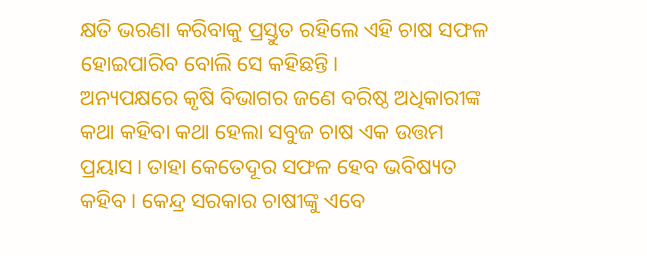କ୍ଷତି ଭରଣା କରିବାକୁ ପ୍ରସ୍ତୁତ ରହିଲେ ଏହି ଚାଷ ସଫଳ ହୋଇପାରିବ ବୋଲି ସେ କହିଛନ୍ତି।
ଅନ୍ୟପକ୍ଷରେ କୃଷି ବିଭାଗର ଜଣେ ବରିଷ୍ଠ ଅଧିକାରୀଙ୍କ କଥା କହିବା କଥା ହେଲା ସବୁଜ ଚାଷ ଏକ ଉତ୍ତମ ପ୍ରୟାସ। ତାହା କେତେଦୂର ସଫଳ ହେବ ଭବିଷ୍ୟତ କହିବ। କେନ୍ଦ୍ର ସରକାର ଚାଷୀଙ୍କୁ ଏବେ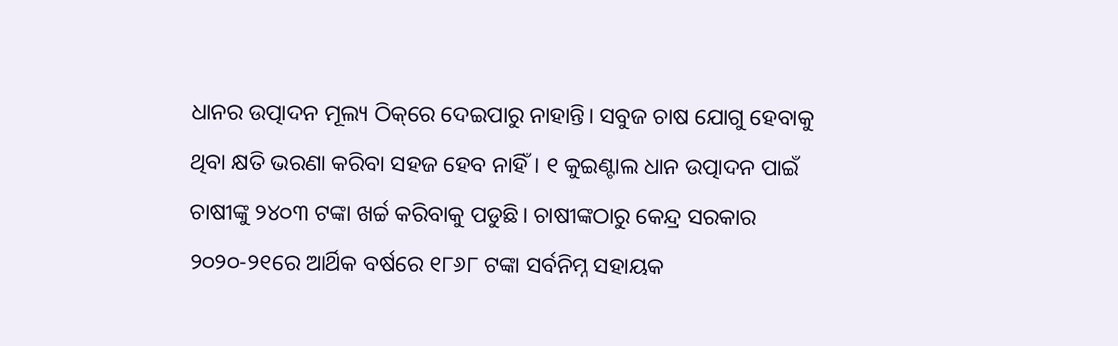ଧାନର ଉତ୍ପାଦନ ମୂଲ୍ୟ ଠିକ୍‌ରେ ଦେଇପାରୁ ନାହାନ୍ତି। ସବୁଜ ଚାଷ ଯୋଗୁ ହେବାକୁ ଥିବା କ୍ଷତି ଭରଣା କରିବା ସହଜ ହେବ ନାହିଁ। ୧ କୁଇଣ୍ଟାଲ ଧାନ ଉତ୍ପାଦନ ପାଇଁ ଚାଷୀଙ୍କୁ ୨୪୦୩ ଟଙ୍କା ଖର୍ଚ୍ଚ କରିବାକୁ ପଡୁଛି। ଚାଷୀଙ୍କଠାରୁ କେନ୍ଦ୍ର ସରକାର ୨୦୨୦-୨୧ରେ ଆର୍ଥିକ ବର୍ଷରେ ୧୮୬୮ ଟଙ୍କା ସର୍ବନିମ୍ନ ସହାୟକ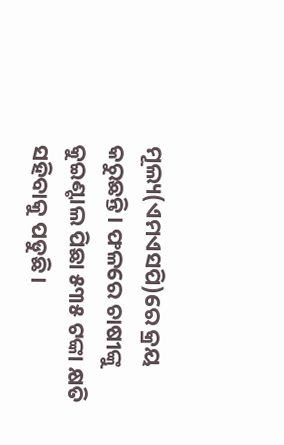ମୂଲ୍ୟ(ଏମଏସପି)ରେ କ୍ରୟ କରୁଛନ୍ତି। ଫଳରେ ଚାଷୀଙ୍କୁ କୁଇଣ୍ଟାଲ ପିଛା ୫୩୫ ଟଙ୍କା କ୍ଷତି ସହିବାକୁ ପଡୁଛି।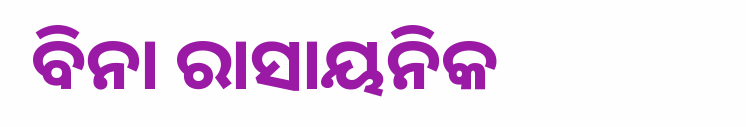ବିନା ରାସାୟନିକ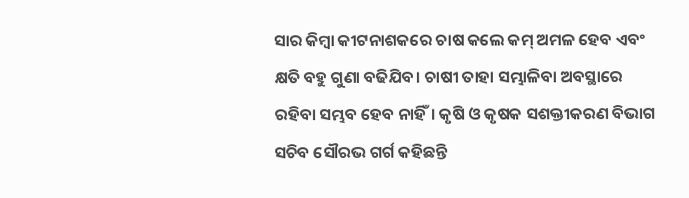ସାର କିମ୍ବା କୀଟନାଶକରେ ଚାଷ କଲେ କମ୍‌ ଅମଳ ହେବ ଏବଂ କ୍ଷତି ବହୁ ଗୁଣା ବଢିଯିବ। ଚାଷୀ ତାହା ସମ୍ଭାଳିବା ଅବସ୍ଥାରେ ରହିବା ସମ୍ଭବ ହେବ ନାହିଁ। କୃଷି ଓ କୃଷକ ସଶକ୍ତୀକରଣ ବିଭାଗ ସଚିବ ସୌରଭ ଗର୍ଗ କହିଛନ୍ତି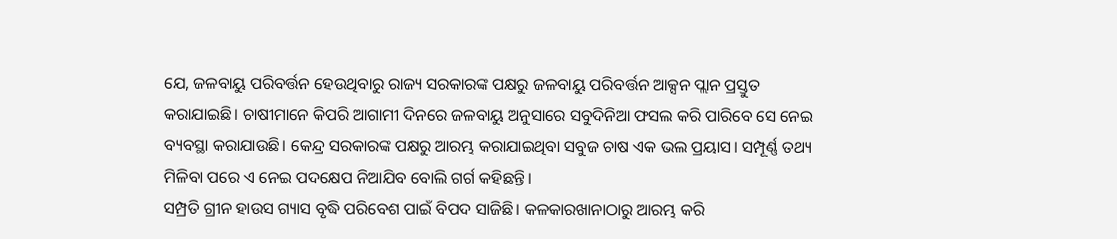ଯେ, ଜଳବାୟୁ ପରିବର୍ତ୍ତନ ହେଉଥିବାରୁ ରାଜ୍ୟ ସରକାରଙ୍କ ପକ୍ଷରୁ ଜଳବାୟୁ ପରିବର୍ତ୍ତନ ଆକ୍ସନ ପ୍ଲାନ ପ୍ରସ୍ତୁତ କରାଯାଇଛି। ଚାଷୀମାନେ କିପରି ଆଗାମୀ ଦିନରେ ଜଳବାୟୁ ଅନୁସାରେ ସବୁଦିନିଆ ଫସଲ କରି ପାରିବେ ସେ ନେଇ ବ୍ୟବସ୍ଥା କରାଯାଉଛି। କେନ୍ଦ୍ର ସରକାରଙ୍କ ପକ୍ଷରୁ ଆରମ୍ଭ କରାଯାଇଥିବା ସବୁଜ ଚାଷ ଏକ ଭଲ ପ୍ରୟାସ। ସମ୍ପୂର୍ଣ୍ଣ ତଥ୍ୟ ମିଳିବା ପରେ ଏ ନେଇ ପଦକ୍ଷେପ ନିଆଯିବ ବୋଲି ଗର୍ଗ କହିଛନ୍ତି।
ସମ୍ପ୍ରତି ଗ୍ରୀନ ହାଉସ ଗ୍ୟାସ ବୃଦ୍ଧି ପରିବେଶ ପାଇଁ ବିପଦ ସାଜିଛି। କଳକାରଖାନାଠାରୁ ଆରମ୍ଭ କରି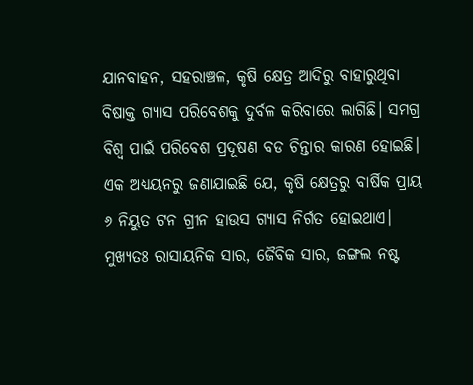ଯାନବାହନ, ସହରାଞ୍ଚଳ, କୃଷି କ୍ଷେତ୍ର ଆଦିରୁ ବାହାରୁଥିବା ବିଷାକ୍ତ ଗ୍ୟାସ ପରିବେଶକୁ ଦୁର୍ବଳ କରିବାରେ ଲାଗିଛି। ସମଗ୍ର ବିଶ୍ୱ ପାଇଁ ପରିବେଶ ପ୍ରଦୂଷଣ ବଡ ଚିନ୍ତାର କାରଣ ହୋଇଛି। ଏକ ଅଧ୍ୟୟନରୁ ଜଣାଯାଇଛି ଯେ, କୃଷି କ୍ଷେତ୍ରରୁ ବାର୍ଷିକ ପ୍ରାୟ ୬ ନିୟୁତ ଟନ ଗ୍ରୀନ ହାଉସ ଗ୍ୟାସ ନିର୍ଗତ ହୋଇଥାଏ। ମୁଖ୍ୟତଃ ରାସାୟନିକ ସାର, ଜୈବିକ ସାର, ଜଙ୍ଗଲ ନଷ୍ଟ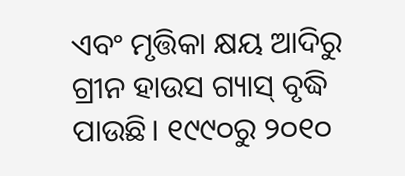ଏବଂ ମୃତ୍ତିକା କ୍ଷୟ ଆଦିରୁ ଗ୍ରୀନ ହାଉସ ଗ୍ୟାସ୍‌ ବୃଦ୍ଧି ପାଉଛି। ୧୯୯୦ରୁ ୨୦୧୦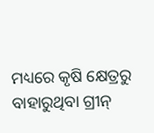ମଧ୍ୟରେ କୃଷି କ୍ଷେତ୍ରରୁ ବାହାରୁଥିବା ଗ୍ରୀନ୍‌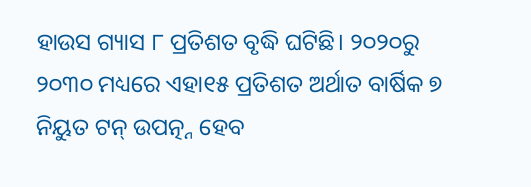ହାଉସ ଗ୍ୟାସ ୮ ପ୍ରତିଶତ ବୃଦ୍ଧି ଘଟିଛି। ୨୦୨୦ରୁ ୨୦୩୦ ମଧ୍ୟରେ ଏହା୧୫ ପ୍ରତିଶତ ଅର୍ଥାତ ବାର୍ଷିକ ୭ ନିୟୁତ ଟନ୍‌ ଉପତ୍ନ୍ନ ହେବ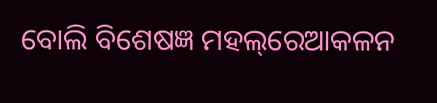ବୋଲି ବିଶେଷଜ୍ଞ ମହଲ୍‌ରେଆକଳନ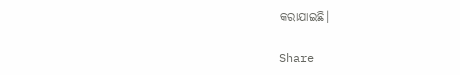କରାଯାଇଛି।

Share